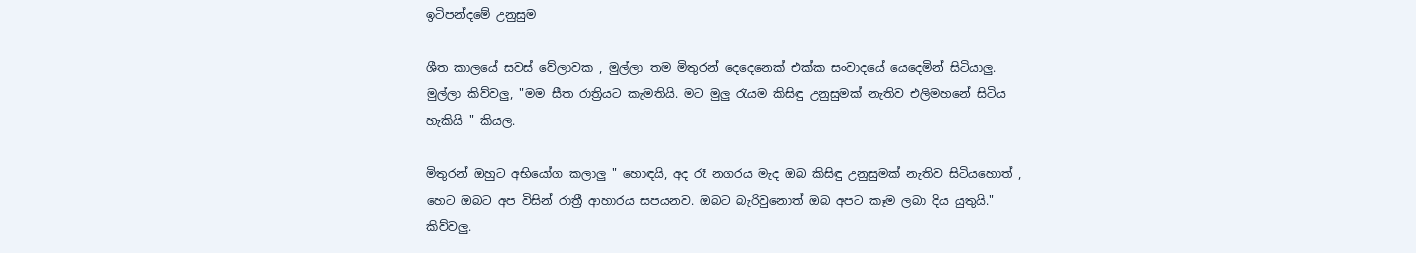ඉටිපන්දමේ උනුසුම

ශීත කාලයේ සවස් වේලාවක , මුල්ලා තම මිතුරන් දෙදෙනෙක් එක්ක සංවාදයේ යෙදෙමින් සිටියාලු. මුල්ලා කිව්වලු, "මම සීත රාත්‍රියට කැමතියි. මට මුලු රැයම කිසිඳු උනුසුමක් නැතිව එලිමහනේ සිටිය හැකියි " කියල.

මිතුරන් ඔහුට අභියෝග කලාලු " හොඳයි, අද රෑ නගරය මැද ඔබ කිසිඳු උනුසුමක් නැතිව සිටියහොත් , හෙට ඔබට අප විසින් රාත්‍රී ආහාරය සපයනව. ඔබට බැරිවුනොත් ඔබ අපට කෑම ලබා දිය යුතුයි." කිව්වලු.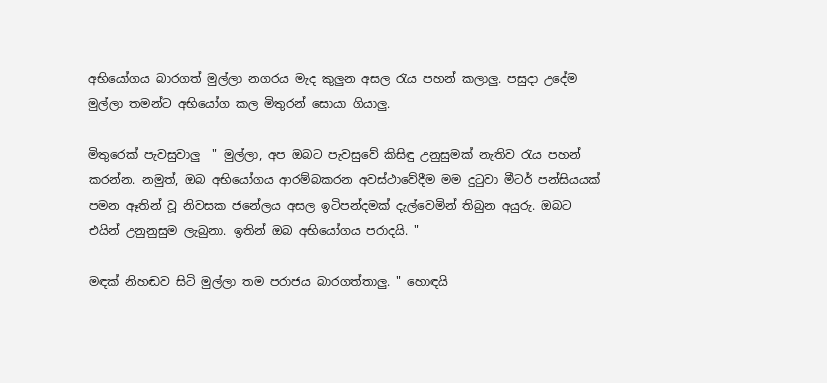අභියෝගය බාරගත් මුල්ලා නගරය මැද කුලුන අසල රැය පහන් කලාලු. පසුදා උදේම මුල්ලා තමන්ට අභියෝග කල මිතුරන් සොයා ගියාලු.

මිතුරෙක් පැවසුවාලු  " මුල්ලා, අප ඔබට පැවසුවේ කිසිඳු උනුසුමක් නැතිව රැය පහන් කරන්න. නමුත්, ඔබ අභියෝගය ආරම්බකරන අවස්ථාවේදීම මම දුටුවා මීටර් පන්සියයක් පමන ඈතින් වූ නිවසක ජනේලය අසල ඉටිපන්දමක් දැල්වෙමින් තිබුන අයුරු. ඔබට එයින් උනුනුසුම ලැබුනා. ඉතින් ඔබ අභියෝගය පරාදයි. "

මඳක් නිහඬව සිටි මුල්ලා තම පරාජය බාරගත්තාලු. " හොඳයි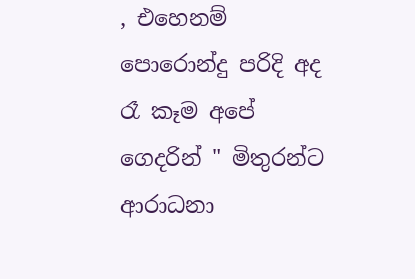, එහෙනම් පොරොන්දු පරිදි අද රෑ කෑම අපේ ගෙදරින් " මිතුරන්ට ආරාධනා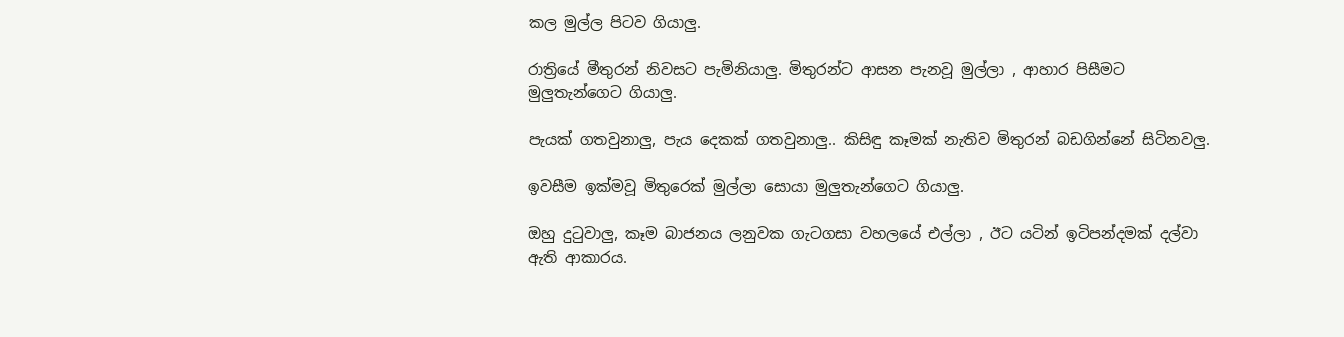කල මුල්ල පිටව ගියාලු.

රාත්‍රියේ මීතුරන් නිවසට පැමිනියාලු. මිතුරන්ට ආසන පැනවූ මුල්ලා , ආහාර පිසීමට මුලුතැන්ගෙට ගියාලු.

පැයක් ගතවුනාලු, පැය දෙකක් ගතවුනාලු.. කිසිඳු කෑමක් නැතිව මිතුරන් බඩගින්නේ සිටිනවලු.

ඉවසීම ඉක්මවූ මිතුරෙක් මුල්ලා සොයා මුලුතැන්ගෙට ගියාලු.

ඔහු දුටුවාලු, කෑම බාජනය ලනුවක ගැටගසා වහලයේ එල්ලා , ඊට යටින් ඉටිපන්දමක් දල්වා ඇති ආකාරය.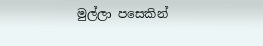මුල්ලා පසෙකින්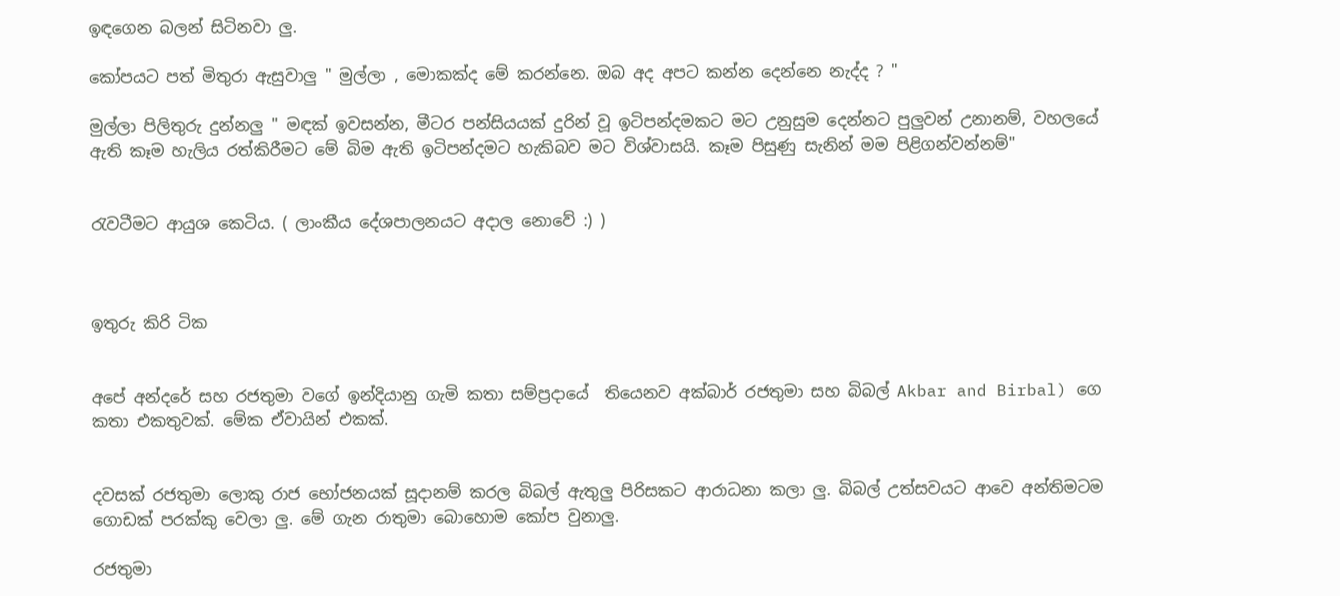ඉඳගෙන බලන් සිටිනවා ලු.

කෝපයට පත් මිතුරා ඇසුවාලු " මුල්ලා , මොකක්ද මේ කරන්නෙ. ඔබ අද අපට කන්න දෙන්නෙ නැද්ද ? "

මුල්ලා පිලිතුරු දුන්නලු " මඳක් ඉවසන්න, මීටර පන්සියයක් දුරින් වූ ඉටිපන්දමකට මට උනුසුම දෙන්නට පුලුවන් උනානම්, වහලයේ ඇති කෑම හැලිය රත්කිරීමට මේ බිම ඇති ඉටිපන්දමට හැකිබව මට විශ්වාසයි. කෑම පිසුණු සැනින් මම පිළිගන්වන්නම්"


රැවටීමට ආයුශ කෙටිය. ( ලාංකීය දේශපාලනයට අදාල නොවේ :) )



ඉතුරු කිරි ටික


අපේ අන්දරේ සහ රජතුමා වගේ ඉන්දියානු ගැමි කතා සම්ප්‍රදායේ  තියෙනව අක්බාර් රජතුමා සහ බිබල් Akbar and Birbal) ගෙ කතා එකතුවක්. මේක ඒවායින් එකක්.


දවසක් රජතුමා ලොකු රාජ භෝජනයක් සූදානම් කරල බිබල් ඇතුලු පිරිසකට ආරාධනා කලා ලු. බිබල් උත්සවයට ආවෙ අන්තිමටම ගොඩක් පරක්කු වෙලා ලු. මේ ගැන රාතුමා බොහොම කෝප වුනාලු.

රජතුමා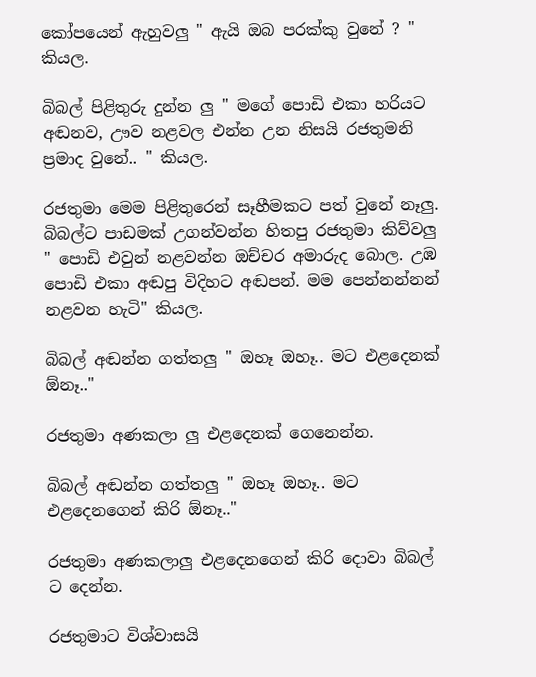කෝපයෙන් ඇහුවලු " ඇයි ඔබ පරක්කු වුනේ ? " කියල.

බිබල් පිළිතුරු දුන්න ලු " මගේ පොඩි එකා හරියට අඬනව, ඌව නළවල එන්න උන නිසයි රජතුමනි ප්‍රමාද වුනේ.. " කියල.

රජතුමා මෙම පිළිතුරෙන් සෑහීමකට පත් වුනේ නෑලු. බිබල්ට පාඩමක් උගන්වන්න හිතපු රජතුමා කිව්වලු " පොඩි එවුන් නළවන්න ඔච්චර අමාරුද බොල. උඹ පොඩි එකා අඬපු විදිහට අඬපන්. මම පෙන්නන්නන් නළවන හැටි" කියල.

බිබල් අඬන්න ගත්තලු " ඔහෑ ඔහෑ.. මට එළදෙනක් ඕනෑ.."

රජතුමා අණකලා ලු එළදෙනක් ගෙනෙන්න.

බිබල් අඬන්න ගත්තලු " ඔහෑ ඔහෑ.. මට එළදෙනගෙන් කිරි ඕනෑ.."

රජතුමා අණකලාලු එළදෙනගෙන් කිරි දොවා බිබල් ට දෙන්න.

රජතුමාට විශ්වාසයි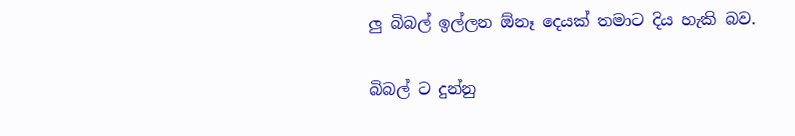ලු බිබල් ඉල්ලන ඕනෑ දෙයක් තමාට දිය හැකි බව.

බිබල් ට දුන්නු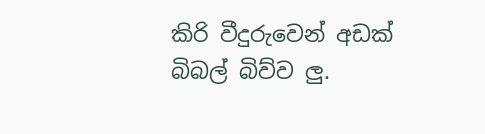කිරි වීදුරුවෙන් අඩක් බිබල් බිව්ව ලු.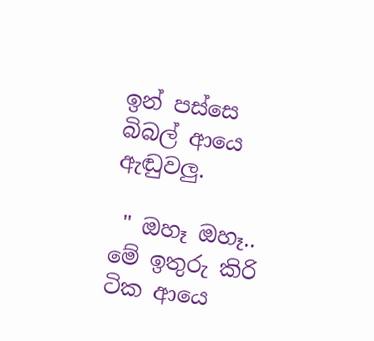ඉන් පස්සෙ බිබල් ආයෙ ඇඬුවලු.

 " ඔහෑ ඔහෑ.. මේ ඉතුරු කිරි ටික ආයෙ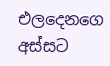එලදෙනගෙ අස්සට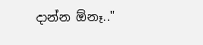දාන්න ඕනෑ.."